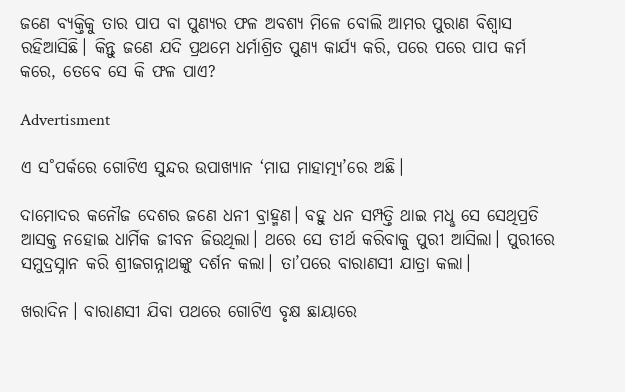ଜଣେ ବ୍ୟକ୍ତିକୁ ତାର ପାପ ବା ପୁଣ୍ୟର ଫଳ ଅବଶ୍ୟ ମିଳେ ବୋଲି ଆମର ପୁରାଣ ବିଶ୍ବାସ ରହିଆସିଛି। କିନ୍ତୁ ଜଣେ ଯଦି ପ୍ରଥମେ ଧର୍ମାଶ୍ରିତ ପୁଣ୍ୟ କାର୍ଯ୍ୟ କରି, ପରେ ପରେ ପାପ କର୍ମ କରେ, ତେବେ ସେ କି ଫଳ ପାଏ?

Advertisment

ଏ ସ˚ପର୍କରେ ଗୋଟିଏ ସୁନ୍ଦର ଉପାଖ୍ୟାନ ‘ମାଘ ମାହାତ୍ମ୍ୟ’ରେ ଅଛି।

ଦାମୋଦର କନୌଜ ଦେଶର ଜଣେ ଧନୀ ବ୍ରାହ୍ମଣ। ବହୁ ଧନ ସମ୍ପତ୍ତି ଥାଇ ମଧୢ ସେ ସେଥିପ୍ରତି ଆସକ୍ତ ନହୋଇ ଧାର୍ମିକ ଜୀବନ ଜିଉଥିଲା। ଥରେ ସେ ତୀର୍ଥ କରିବାକୁ ପୁରୀ ଆସିଲା। ପୁରୀରେ ସମୁଦ୍ରସ୍ନାନ କରି ଶ୍ରୀଜଗନ୍ନାଥଙ୍କୁ ଦର୍ଶନ କଲା। ତା’ପରେ ବାରାଣସୀ ଯାତ୍ରା କଲା।

ଖରାଦିନ। ବାରାଣସୀ ଯିବା ପଥରେ ଗୋଟିଏ ବୃକ୍ଷ ଛାୟାରେ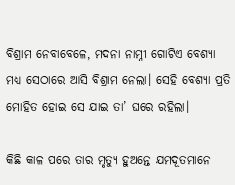ବିଶ୍ରାମ ନେବାବେଳେ, ମଦନା ନାମ୍ନୀ ଗୋଟିଏ ବେଶ୍ୟା ମଧ୍ୟ ସେଠାରେ ଆସି ବିଶ୍ରାମ ନେଲା। ସେହି ବେଶ୍ୟା ପ୍ରତି ମୋହିତ ହୋଇ ସେ ଯାଇ ତା’ ଘରେ ରହିଲା।

କିଛି କାଳ ପରେ ତାର ମୃତ୍ୟୁ ହୁଅନ୍ତେ ଯମଦୂତମାନେ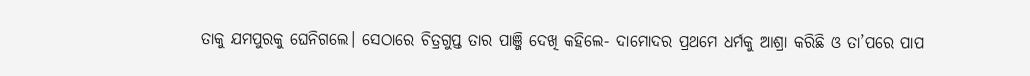ତାକୁ ଯମପୁରକୁ ଘେନିଗଲେ। ସେଠାରେ ଚିତ୍ରଗୁପ୍ତ ତାର ପାଞ୍ଜି ଦେଖି କହିଲେ- ଦାମୋଦର ପ୍ରଥମେ ଧର୍ମକୁ ଆଶ୍ରା କରିଛି ଓ ତା’ପରେ ପାପ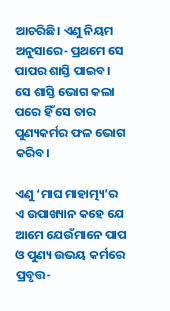ଆଚରିଛି। ଏଣୁ ନିୟମ ଅନୁସାରେ- ପ୍ରଥମେ ସେ ପାପର ଶାସ୍ତି ପାଇବ। ସେ ଶାସ୍ତି ଭୋଗ କଲା ପରେ ହିଁ ସେ ତାର ପୁଣ୍ୟକର୍ମର ଫଳ ଭୋଗ କରିବ।

ଏଣୁ ‘ମାଘ ମାହାତ୍ମ୍ୟ’ର ଏ ଉପାଖ୍ୟାନ କହେ ଯେ ଆମେ ଯେଉଁମାନେ ପାପ ଓ ପୁଣ୍ୟ ଉଭୟ କର୍ମରେ ପ୍ରବୃତ୍ତ-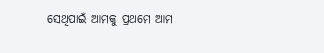ସେଥିପାଇଁ ଆମକୁ ପ୍ରଥମେ ଆମ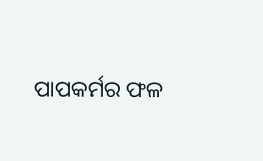ପାପକର୍ମର ଫଳ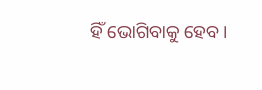ହିଁ ଭୋଗିବାକୁ ହେବ।